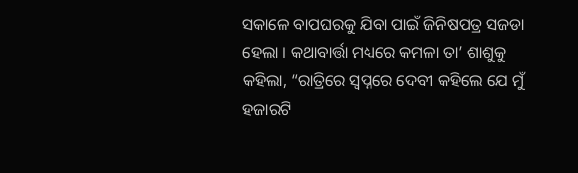ସକାଳେ ବାପଘରକୁ ଯିବା ପାଇଁ ଜିନିଷପତ୍ର ସଜଡା ହେଲା । କଥାବାର୍ତ୍ତା ମଧ୍ୟରେ କମଳା ତା’ ଶାଶୁକୁ କହିଲା, “ରାତ୍ରିରେ ସ୍ୱପ୍ନରେ ଦେବୀ କହିଲେ ଯେ ମୁଁ ହଜାରଟି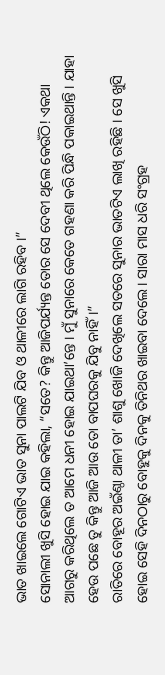ଭାତ ଖାଇଲେ ଗୋଟିଏ ଭାତ ସୁନା ପାଲଟି ଯିବ ଓ ଥାଳୀରେ ଲାଗି ରହିବ ।”
ସୋନାଲୀ ଖୁସି ହୋଇ ଯାଇ କହିଲା, “ସତେ? କିନ୍ତୁ ଆଜିପର୍ଯ୍ୟନ୍ତ ତୋର ସେ ଦେବୀ ଥିଲେ କେଉଁଠି! ଏକଥା ଆଗରୁ କରିଥିଲେ ତ ଆମେ ଧନୀ ହୋଇ ଯାଇଥା’ନ୍ତେ । ମୁଁ ସୁନାରେ କେତେ ଗହଣା କରି ପିନ୍ଧି ପକାଇଥାନ୍ତି । ଯାହା ହେଉ ପଛେ ତୁ କିନ୍ତୁ ଆଜି ଆଉ ତୋ ବାପଘରକୁ ଯିବୁ ନାହିଁ ।”
ରାତିରେ ବୋହୂର ଅଇଁଣ୍ଠା ଥାଳୀ ତା’ ଶାଶୁ ଖୋଜି ଦେଖିଲେ ସତରେ ସୁନାର ଭାତଟିଏ ଲାଖି ରହିଛି । ସେ ଖୁସି ହୋଇ ସେହି ଦିନଠାରୁ ବୋହୁକୁ ଦିନକୁ ତିନିଥର ଖାଇବା ଦେଲେ । ସାରା ମାସ ଧରି ସଂଗ୍ରହ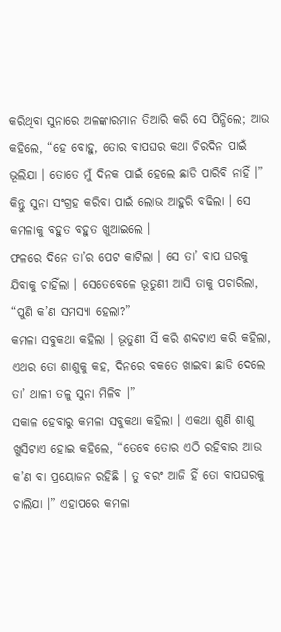କରିଥିବା ସୁନାରେ ଅଳଙ୍କାରମାନ ତିଆରି କରି ସେ ପିନ୍ଧିଲେ; ଆଉ କହିଲେ, “ହେ ବୋହୁ, ତୋର ବାପଘର କଥା ଚିରଦିନ ପାଇଁ ଭୂଲିଯା । ତୋତେ ମୁଁ ଦିନକ ପାଇଁ ହେଲେ ଛାଡି ପାରିବି ନାହିଁ ।” କିନ୍ତୁ ସୁନା ସଂଗ୍ରହ କରିବା ପାଇଁ ଲୋଭ ଆହୁରି ବଢିଲା । ସେ କମଳାକୁ ବହୁତ ବହୁତ ଖୁଆଇଲେ ।
ଫଳରେ ଦିନେ ତା’ର ପେଟ କାଟିଲା । ସେ ତା’ ବାପ ଘରକୁ ଯିବାକୁ ଚାହିଁଲା । ସେତେବେଳେ ଭୂତୁଣୀ ଆସି ତାକୁ ପଚାରିଲା, “ପୁଣି କ’ଣ ସମସ୍ୟା ହେଲା?”
କମଳା ସବୁକଥା କହିଲା । ଭୂତୁଣୀ ସିଁ କରି ଶବ୍ଦଟାଏ କରି କହିଲା, ଏଥର ତୋ ଶାଶୁକୁ କହ, ଦିନରେ ବକତେ ଖାଇବା ଛାଡି ଦେଲେ ତା’ ଥାଳୀ ତଳୁ ସୁନା ମିଳିବ ।”
ସକାଳ ହେବାରୁ କମଳା ସବୁକଥା କହିଲା । ଏକଥା ଶୁଣି ଶାଶୁ ଖୁସିଟାଏ ହୋଇ କହିଲେ, “ତେବେ ତୋର ଏଠି ରହିବାର ଆଉ କ’ଣ ବା ପ୍ରୟୋଜନ ରହିଛି । ତୁ ବରଂ ଆଜି ହିଁ ତୋ ବାପଘରକୁ ଚାଲିଯା ।” ଏହାପରେ କମଳା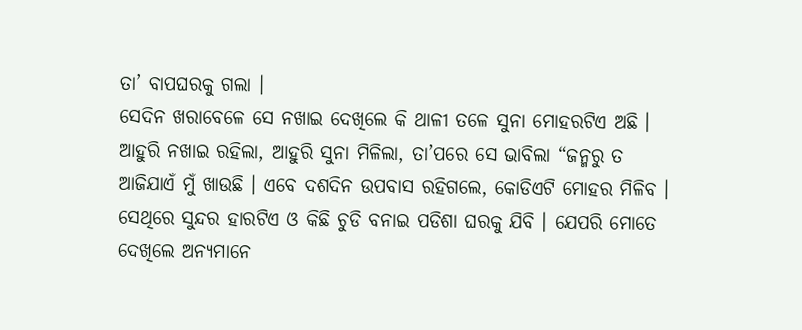ତା’ ବାପଘରକୁ ଗଲା ।
ସେଦିନ ଖରାବେଳେ ସେ ନଖାଇ ଦେଖିଲେ କି ଥାଳୀ ତଳେ ସୁନା ମୋହରଟିଏ ଅଛି । ଆହୁରି ନଖାଇ ରହିଲା, ଆହୁରି ସୁନା ମିଳିଲା, ତା’ପରେ ସେ ଭାବିଲା “ଜନ୍ମରୁ ତ ଆଜିଯାଏଁ ମୁଁ ଖାଉଛି । ଏବେ ଦଶଦିନ ଉପବାସ ରହିଗଲେ, କୋଡିଏଟି ମୋହର ମିଳିବ । ସେଥିରେ ସୁନ୍ଦର ହାରଟିଏ ଓ କିଛି ଚୁଡି ବନାଇ ପଡିଶା ଘରକୁ ଯିବି । ଯେପରି ମୋତେ ଦେଖିଲେ ଅନ୍ୟମାନେ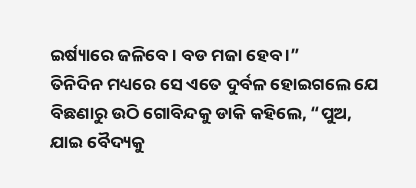ଇର୍ଷ୍ୟାରେ ଜଳିବେ । ବଡ ମଜା ହେବ ।”
ତିନିଦିନ ମଧ୍ୟରେ ସେ ଏତେ ଦୁର୍ବଳ ହୋଇଗଲେ ଯେ ବିଛଣାରୁ ଉଠି ଗୋବିନ୍ଦକୁ ଡାକି କହିଲେ, “ପୁଅ, ଯାଇ ବୈଦ୍ୟକୁ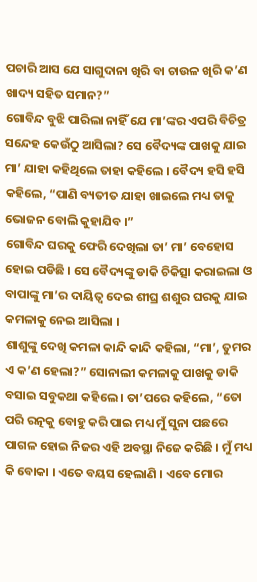ପଚାରି ଆସ ଯେ ସାଗୁଦାନା ଖିରି ବା ଚାଉଳ ଖିରି କ’ଣ ଖାଦ୍ୟ ସହିତ ସମାନ?”
ଗୋବିନ୍ଦ ବୁଝି ପାରିଲା ନାହିଁ ଯେ ମା’ଙ୍କର ଏପରି ବିଚିତ୍ର ସନ୍ଦେହ କେଉଁଠୁ ଆସିଲା? ସେ ବୈଦ୍ୟଙ୍କ ପାଖକୁ ଯାଇ ମା’ ଯାହା କହିଥିଲେ ତାହା କହିଲେ । ବୈଦ୍ୟ ହସି ହସି କହିଲେ, “ପାଣି ବ୍ୟତୀତ ଯାହା ଖାଇଲେ ମଧ୍ୟ ତାକୁ ଭୋଜନ ବୋଲି କୁହାଯିବ ।”
ଗୋବିନ୍ଦ ଘରକୁ ଫେରି ଦେଖିଲା ତା’ ମା’ ବେହୋସ ହୋଇ ପଡିଛି । ସେ ବୈଦ୍ୟଙ୍କୁ ଡାକି ଚିକିତ୍ସା କରାଇଲା ଓ ବାପାଙ୍କୁ ମା’ର ଦାୟିତ୍ୱ ଦେଇ ଶୀଘ୍ର ଶଶୁର ଘରକୁ ଯାଇ କମଳାକୁ ନେଇ ଆସିଲା ।
ଶାଶୁଙ୍କୁ ଦେଖି କମଳା କାନ୍ଦି କାନ୍ଦି କହିଲା, “ମା’, ତୁମର ଏ କ’ଣ ହେଲା?” ସୋନାଲୀ କମଳାକୁ ପାଖକୁ ଡାକି ବସାଇ ସବୁକଥା କହିଲେ । ତା’ପରେ କହିଲେ, “ତୋ ପରି ରତ୍ନକୁ ବୋହୁ କରି ପାଇ ମଧ୍ୟ ମୁଁ ସୁନା ପଛରେ ପାଗଳ ହୋଇ ନିଜର ଏହି ଅବସ୍ଥା ନିଜେ କରିଛି । ମୁଁ ମଧ୍ୟ କି ବୋକା । ଏତେ ବୟସ ହେଲାଣି । ଏବେ ମୋର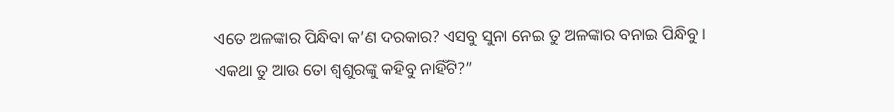ଏତେ ଅଳଙ୍କାର ପିନ୍ଧିବା କ’ଣ ଦରକାର? ଏସବୁ ସୁନା ନେଇ ତୁ ଅଳଙ୍କାର ବନାଇ ପିନ୍ଧିବୁ । ଏକଥା ତୁ ଆଉ ତୋ ଶ୍ୱଶୁରଙ୍କୁ କହିବୁ ନାହିଁଟି?”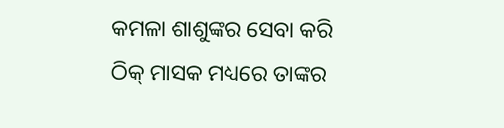କମଳା ଶାଶୁଙ୍କର ସେବା କରି ଠିକ୍ ମାସକ ମଧ୍ୟରେ ତାଙ୍କର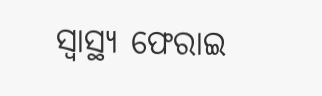ସ୍ୱାସ୍ଥ୍ୟ ଫେରାଇ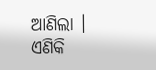ଆଣିଲା । ଏଣିକି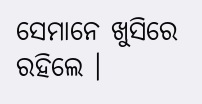ସେମାନେ ଖୁସିରେ ରହିଲେ ।